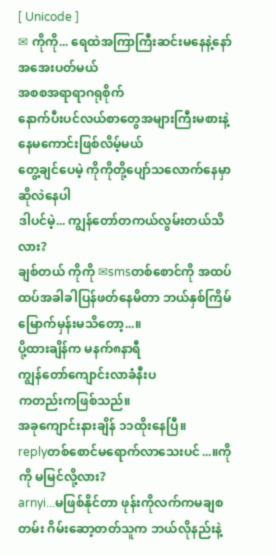[ Unicode ]
✉ ကိုကို... ရေထဲအကြာကြီးဆင်းမနေနဲ့နော် အအေးပတ်မယ်
အစစအရာရာဂရုစိုက်
နောက်ပီးပင်လယ်စာတွေအများကြီးမစားနဲ့ နေမကောင်းဖြစ်လိမ့်မယ်
တွေ့ချင်ပေမဲ့ ကိုကိုတို့ပျော်သလောက်နေမှာဆိုလဲနေပါ
ဒါပင်မဲ့... ကျွန်တော်တကယ်လွမ်းတယ်သိလား?
ချစ်တယ် ကိုကို ✉smsတစ်စောင်ကို အထပ်ထပ်အခါခါပြန်ဖတ်နေမိတာ ဘယ်နှစ်ကြိမ်မြောက်မှန်းမသိတော့...။
ပို့ထားချိန်က မနက်၈နာရီ
ကျွန်တော်ကျောင်းလာခံနီးပ
ကတည်းကဖြစ်သည်။
အခုကျောင်းနားချိန် ၁၁ထိုးနေပြီ။
replyတစ်စောင်မရောက်လာသေးပင်...။ကိုကို မမြင်လို့လား?
arnyi...မဖြစ်နိုင်တာ ဖုန်းကိုလက်ကမချစတမ်း ဂိမ်းဆော့တတ်သူက ဘယ်လိုနည်းနဲ့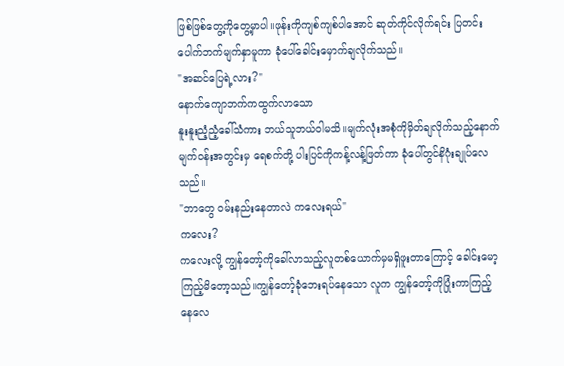ဖြစ်ဖြစ်တွေ့ကိုတွေ့မှာပါ။ဖုန်းကိုကျစ်ကျစ်ပါအောင် ဆုတ်ကိုင်လိုက်ရင်း ပြတင်းပေါက်ဘက်မျက်နှာမူကာ ခုံပေါ်ခေါင်းမှောက်ချလိုက်သည်။
"အဆင်ပြေရဲ့လား?"
နောက်ကျောဘက်ကထွက်လာသော
နူးနူးညံ့ညံ့ခေါ်သံကား ဘယ်သူဘယ်ဝါမသိ။မျက်လုံးအစုံကိုမှိတ်ချလိုက်သည့်နောက် မျက်ဝန်းအတွင်းမှ ရေစက်တို့ ပါးပြင်ကိုကန့်လန့်ဖြတ်ကာ ခုံပေါ်တွင်နိဂုံးချုပ်လေသည်။
"ဘာတွေ ဝမ်းနည်းနေတာလဲ ကလေးရယ်"
ကလေး?
ကလေးလို့ ကျွန်တော့်ကိုခေါ်လာသည့်လူတစ်ယောက်မှမရှိဖူးတာကြောင့် ခေါင်းမော့ကြည့်မိတော့သည်။ကျွန်တော့်ခုံဘေးရပ်နေသော လူက ကျွန်တော့်ကိုပြုံးကာကြည့်နေလေ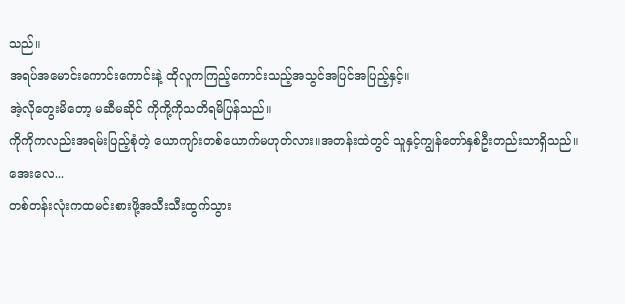သည်။
အရပ်အမောင်းကောင်းကောင်းနဲ့ ထိုလူကကြည့်ကောင်းသည့်အသွင်အပြင်အပြည့်နှင့်။
အဲ့လိုတွေးမိတော့ မဆီမဆိုင် ကိုကို့ကိုသတိရမိပြန်သည်။
ကိုကိုကလည်းအရမ်းပြည့်စုံတဲ့ ယောကျာ်းတစ်ယောက်မဟုတ်လား။အတန်းထဲတွင် သူနှင့်ကျွန်တော်နှစ်ဦးတည်းသာရှိသည်။
အေးလေ...
တစ်တန်းလုံးကထမင်းစားဖို့အသီးသီးထွက်သွား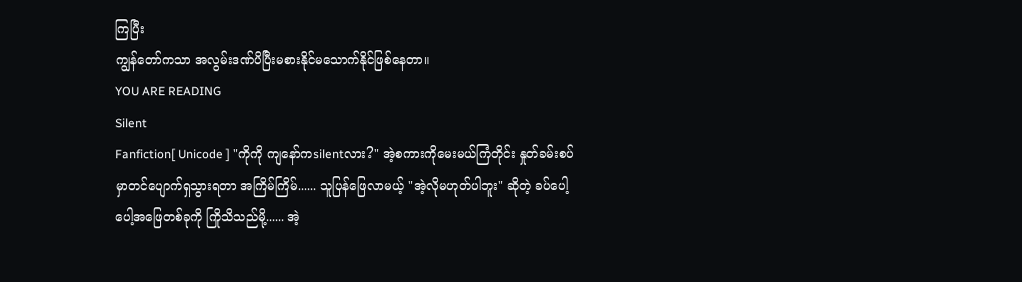ကြပြီး
ကျွန်တော်ကသာ အလွမ်းဒဏ်ပိပြီးမစားနိုင်မသောက်နိုင်ဖြစ်နေတာ။
YOU ARE READING
Silent
Fanfiction[ Unicode ] "ကိုကို ကျနော်ကsilentလား?" အဲ့စကားကိုမေးမယ်ကြံတိုင်း နှုတ်ခမ်းစပ်မှာတင်ပျောက်ရှသွားရတာ အကြိမ်ကြိမ်...... သူပြန်ဖြေလာမယ့် "အဲ့လိုမဟုတ်ပါဘူး" ဆိုတဲ့ ခပ်ပေါ့ပေါ့အဖြေတစ်ခုကို ကြိုသိသည်မို့...... အဲ့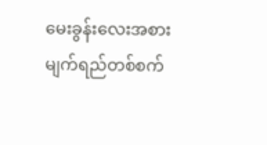မေးခွန်းလေးအစား မျက်ရည်တစ်စက်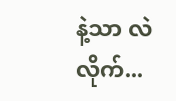နဲ့သာ လဲလိုက်...